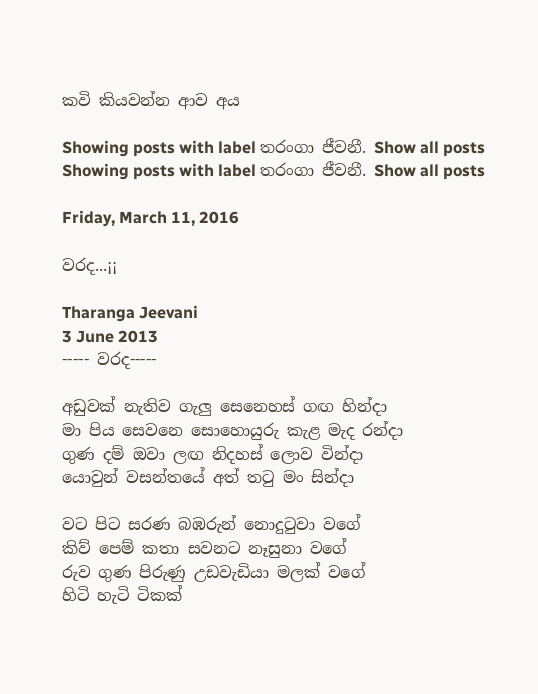කවි කියවන්න ආව අය

Showing posts with label තරංගා ජීවනී. Show all posts
Showing posts with label තරංගා ජීවනී. Show all posts

Friday, March 11, 2016

වරද...¡¡

Tharanga Jeevani
3 June 2013
----- වරද-----

අඩුවක් නැතිව ගැලු සෙනෙහස් ගඟ හින්දා
මා පිය සෙවනෙ සොහොයුරු කැළ මැද රන්දා
ගුණ දම් ඔවා ලඟ නිදහස් ලොව වින්දා
යොවුන් වසන්තයේ අත් තටු මං සින්දා

වට පිට සරණ බඹරුන් නොදුටුවා වගේ
කිව් පෙම් කතා සවනට නෑසුනා වගේ
රුව ගුණ පිරුණු උඩවැඩියා මලක් වගේ
හිටි හැටි ටිකක්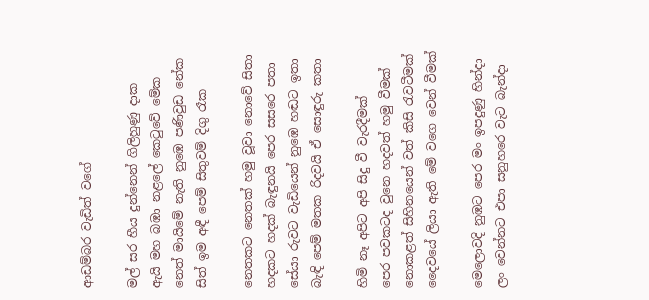ආඩම්බර වැඩිත් වගේ

මල් සර හීය දුන්නෙන් ගිලිහුණු දාක
ඇයි මහ බඹා නළලේ කෙටුවේ මේක
නෙත් මායිමේ නැති නුඹෙ පණිවුඩ නේක
සිත් ඉම අඳී පෙම් සිතුවම් දිගු රෑක

නෙතකට නෙතක් හමු වූවා නොවේ සිතා
හදකට හදක් බැඳුනයි පෙර සසරෙ පතා
සේයා රුවට වැඩියෙන් නුඹෙ හඬට ඉතා
බැඳි පෙම් මතක රිදවයි ඒ සොඳුරු කතා

හිමි නෑ අපිට අපි සිදු වී වැරදීමක්
පෙර පවකටද වුනෙ හදවත් හමු වීමක්
නොකළත් සිහිනයෙන් වත් කිසි රැවටීමක්
දෛවයේ ලියා ඇති මේ වගෙ වෙන් වීමක්

මෙලොවදි නුඹට පෙර මං ඉපදුණු හින්දා
ලං වෙන්නට එපා සනුහරෙ වැට බැන්දා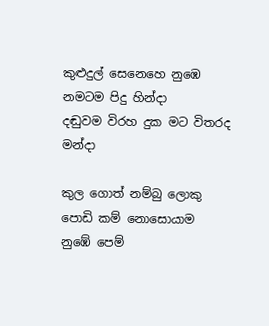කුළුදුල් සෙනෙහෙ නුඹෙ නමටම පිදු හින්දා
දඬුවම විරහ දුක මට විතරද මන්දා

කුල ගොත් නම්බු ලොකු පොඩි කම් නොසොයාම
නුඹේ පෙම්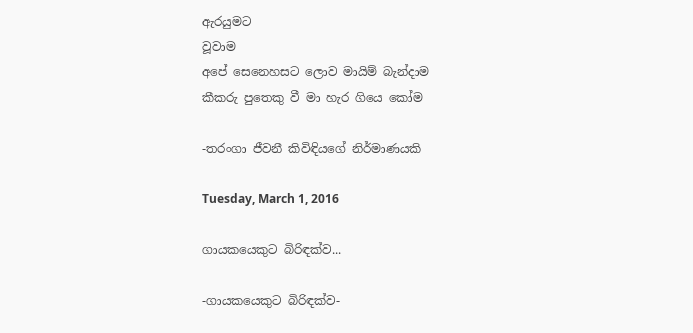ඇරයුමට                                                                                                                                                          වූවාම
අපේ සෙනෙහසට ලොව මායිම් බැන්දාම
කීකරු පුතෙකු වී මා හැර ගියෙ කෝම

-තරංගා ජීවනී කිවිඳියගේ නිර්මාණයකි

Tuesday, March 1, 2016

ගායකයෙකුට බිරිඳක්ව...

-ගායකයෙකුට බිරිඳක්ව-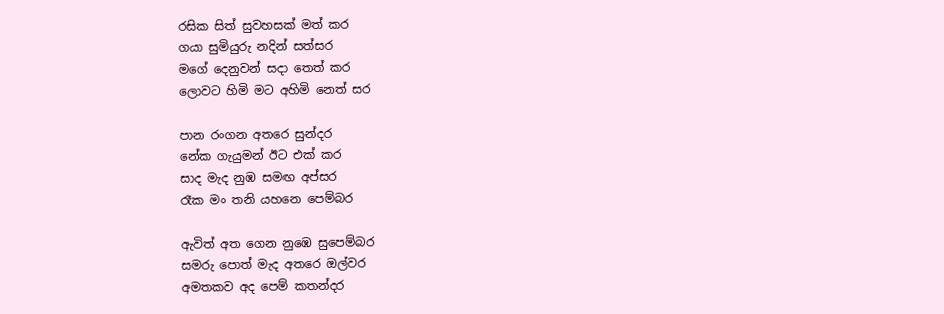රසික සිත් සුවහසක් මත් කර
ගයා සුමියුරු නදින් සත්සර
මගේ දෙනුවන් සදා තෙත් කර
ලොවට හිමි මට අහිමි නෙත් සර

පාන රංගන අතරෙ සුන්දර
නේක ගැයුමන් ඊට එක් කර
සාද මැද නුඹ සමඟ අප්සර
රෑක මං තනි යහනෙ පෙම්බර

ඇවිත් අත ගෙන නුඹෙ සුපෙම්බර
සමරු පොත් මැද අතරෙ ඔල්වර
අමතකව අද පෙම් කතන්දර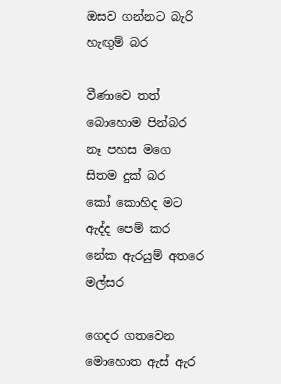ඔසව ගන්නට බැරි හැඟුම් බර

වීණාවෙ තත් බොහොම පින්බර
නෑ පහස මගෙ සිතම දුක් බර
කෝ කොහිද මට ඇද්ද පෙම් කර
නේක ඇරයුම් අතරෙ මල්සර

ගෙදර ගතවෙන මොහොත ඇස් ඇර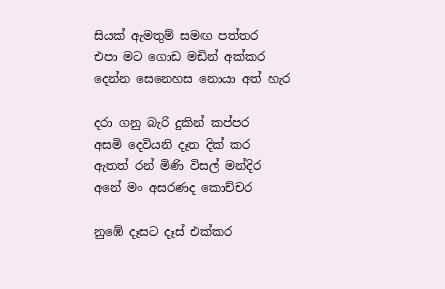සියක් ඇමතුම් සමඟ පත්තර
එපා මට ගොඩ මඩින් අක්කර
දෙන්න සෙනෙහස නොයා අත් හැර

දරා ගනු බැරි දුකින් කප්පර
අසමි දෙවියනි දෑත දික් කර
ඇතත් රන් මිණි විසල් මන්දිර
අනේ මං අසරණද කොච්චර

නුඹේ දෑසට දෑස් එක්කර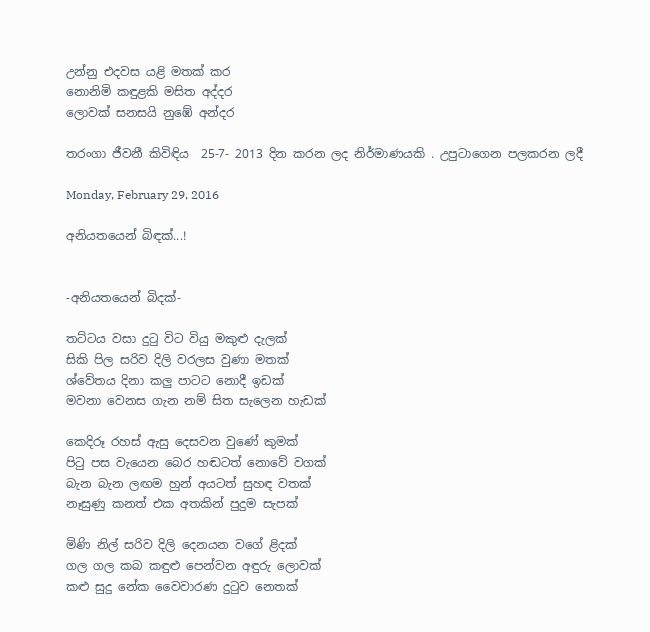උන්නු එදවස යළි මතක් කර
නොනිමි කඳුළකි මසිත අද්දර
ලොවක් සනසයි නුඹේ අන්දර

තරංගා ජීවනී කිවිඳිය  25-7- 2013 දින කරන ලද නිර්මාණයකි . උපුටාගෙන පලකරන ලදී

Monday, February 29, 2016

අනියතයෙන් බිඳක්...!


-අනියතයෙන් බිදක්-

තට්ටය වසා දුටු විට වියු මකුළු දැලක්
සිකි පිල සරිව දිලි වරලස වුණා මතක්
ශ්වේතය දිනා කලු පාටට නොදී ඉඩක්
මවනා වෙනස ගැන නම් සිත සැලෙන හැඩක්

කෙදිරූ රහස් ඇසු දෙසවන වුණේ කුමක්
පිටු පස වැයෙන බෙර හඬටත් නොවේ වගක්
බැන බැන ලඟම හුන් අයටත් සුහඳ වතක්
නෑසුණු කනත් එක අතකින් පුදුම සැපක්

මිණි නිල් සරිව දිලි දෙනයන වගේ ළිදක්
ගල ගල කබ කඳුළු පෙන්වන අඳුරු ලොවක්
කළු සුදු නේක වෛවාරණ දුටුව නෙතක්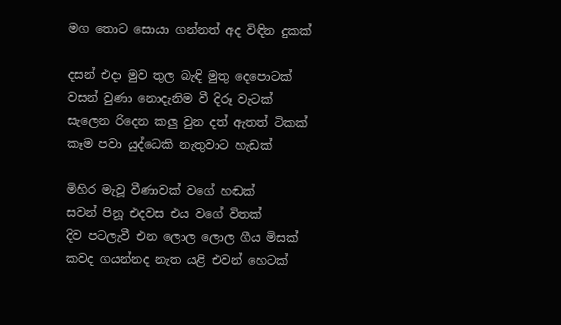මග තොට සොයා ගන්නත් අද විඳින දුකක්

දසන් එදා මුව තුල බැඳි මුතු දෙපොටක්
වසන් වුණා නොදැනිම වී දිරූ වැටක්
සැලෙන රිදෙන කලු වුන දත් ඇතත් ටිකක්
කෑම පවා යුද්ධෙකි නැතුවාට හැඩක්

මිහිර මැවූ වීණාවක් වගේ හඬක්
සවන් පිනූ එදවස එය වගේ විතක්
දිව පටලැවී එන ලොල ලොල ගීය මිසක්
කවද ගයන්නද නැත යළි එවන් හෙටක්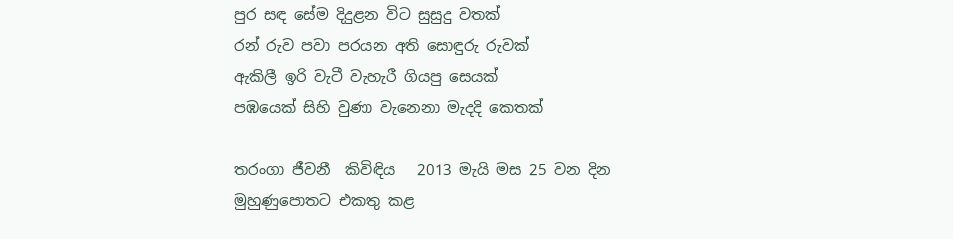පුර සඳ සේම දිදුළන විට සුසුදු වතක්
රන් රුව පවා පරයන අති සොඳුරු රුවක්
ඇකිලී ඉරි වැටී වැහැරී ගියපු සෙයක්
පඹයෙක් සිහි වුණා වැනෙනා මැදදි කෙතක්

තරංගා ජීවනී  කිවිඳිය   2013 මැයි මස 25 වන දින මුහුණුපොතට එකතු කළ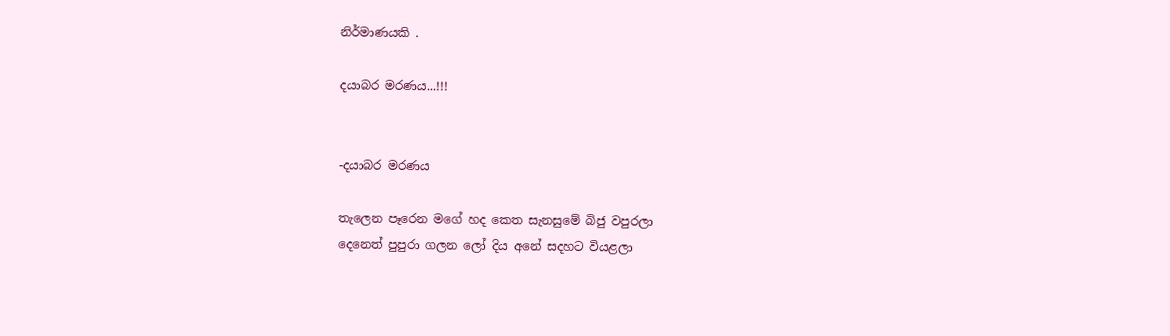නිර්මාණයකි .

දයාබර මරණය...!!!


-දයාබර මරණය

තැලෙන පෑරෙන මගේ හද කෙත සැනසුමේ බිජු වපුරලා
දෙනෙත් පුපුරා ගලන ලෝ දිය අනේ සදහට වියළලා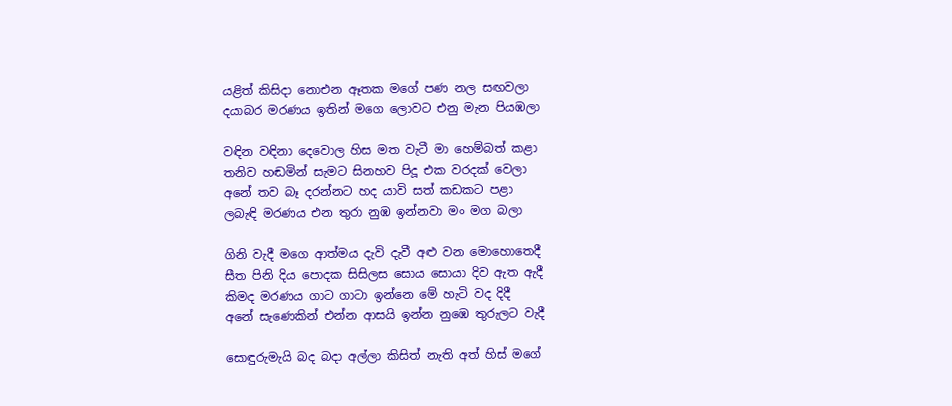යළිත් කිසිදා නොඑන ඈතක මගේ පණ නල සඟවලා
දයාබර මරණය ඉතින් මගෙ ලොවට එනු මැන පියඹලා

වඳින වඳිනා දෙවොල හිස මත වැටී මා හෙම්බත් කළා
තනිව හඬමින් සැමට සිනහව පිදූ එක වරදක් වෙලා
අනේ තව බෑ දරන්නට හද යාවි සත් කඩකට පළා
ලබැඳි මරණය එන තුරා නුඹ ඉන්නවා මං මග බලා

ගිනි වැදී මගෙ ආත්මය දැවි දැවී අළු වන මොහොතෙදී
සීත පිනි දිය පොදක සිසිලස සොය සොයා දිව ඇත ඇදී
කිමද මරණය ගාට ගාටා ඉන්නෙ මේ හැටි වද දිදී
අනේ සැණෙකින් එන්න ආසයි ඉන්න නුඹෙ තුරුලට වැදී

සොඳුරුමැයි බද බදා අල්ලා කිසිත් නැති අත් හිස් මගේ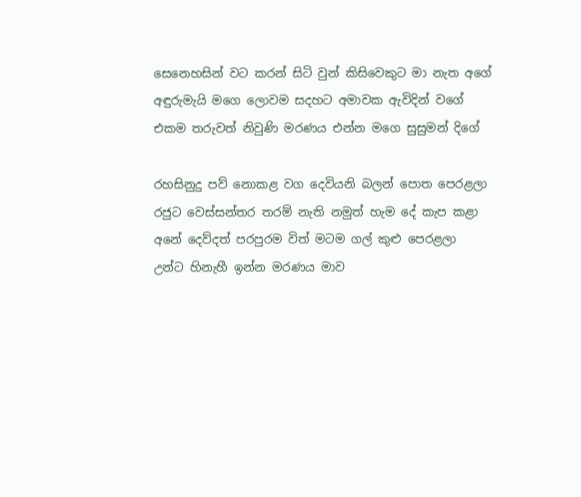සෙනෙහසින් වට කරන් සිටි වුන් කිසිවෙකුට මා නැත අගේ
අඳුරුමැයි මගෙ ලොවම සදහට අමාවක ඇවිදින් වගේ
එකම තරුවත් නිවුණි මරණය එන්න මගෙ සුසුමන් දිගේ

රහසිනුදු පව් නොකළ වග දෙවියනි බලන් පොත පෙරළලා
රජුට වෙස්සන්තර තරම් නැති නමුත් හැම දේ කැප කළා
අනේ දෙව්දත් පරපුරම විත් මටම ගල් කුළු පෙරළලා
උන්ට හිනැහී ඉන්න මරණය මාව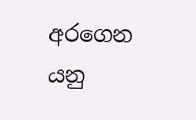අරගෙන යනු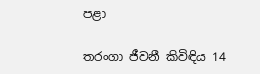පළා

තරංගා ජීවනී කිවිඳිය 14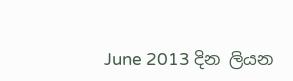June 2013 දින ලියන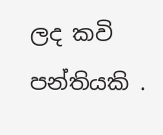ලද කවි පන්තියකි .